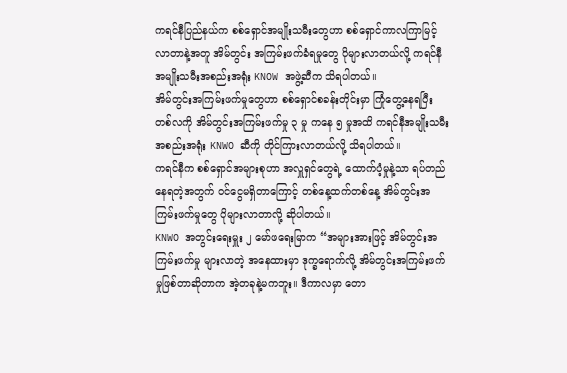ကရင်နီပြည်နယ်က စစ်ရှောင်အမျိုးသမီးတွေဟာ စစ်ရှောင်ကာလကြာမြင့်လာတာနဲ့အတူ အိမ်တွင်း အကြမ်းဖက်ခံရမှုတွေ ပိုများလာတယ်လို့ ကရင်နီအမျိုးသမီးအစည်းအရုံး KNOW အဖွဲ့ဆီက သိရပါတယ်။
အိမ်တွင်းအကြမ်းဖက်မှုတွေဟာ စစ်ရှောင်စခန်းတိုင်းမှာ ကြုံတွေ့နေရပြီး တစ်လကို အိမ်တွင်းအကြမ်းဖက်မှု ၃ မှု ကနေ ၅ မှုအထိ ကရင်နီအမျိုးသမီးအစည်းအရုံး KNWO ဆီကို တိုင်ကြားလာတယ်လို့ သိရပါတယ်။
ကရင်နီက စစ်ရှောင်အများစုဟာ အလှူရှင်တွေရဲ့ ထောက်ပံ့မှုနဲ့သာ ရပ်တည်နေရတဲ့အတွက် ဝင်ငွေမရှိတာကြောင့် တစ်နေ့ထက်တစ်နေ့ အိမ်တွင်းအကြမ်းဖက်မှုတွေ ပိုများလာတာလို့ ဆိုပါတယ်။
KNWO အတွင်းရေးမှူး ၂ မော်ဖရေးမြာက “အများအားဖြင့် အိမ်တွင်းအကြမ်းဖက်မှု များလာတဲ့ အနေထားမှာ ဒုက္ခရောက်လို့ အိမ်တွင်းအကြမ်းဖက်မှုဖြစ်တာဆိုတာက အဲ့တခုနဲ့မကဘူး။ ဒီကာလမှာ တော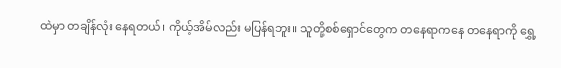ထဲမှာ တချိန်လုံး နေရတယ်၊ ကိုယ့်အိမ်လည်း မပြန်ရဘူး။ သူတို့စစ်ရှောင်တွေက တနေရာကနေ တနေရာကို ရွှေ့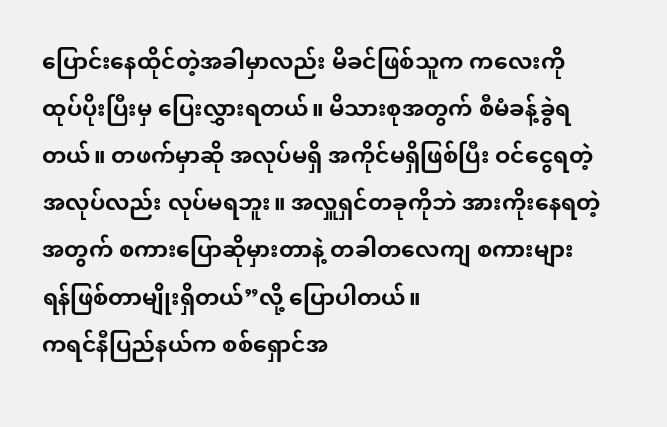ပြောင်းနေထိုင်တဲ့အခါမှာလည်း မိခင်ဖြစ်သူက ကလေးကို ထုပ်ပိုးပြီးမှ ပြေးလွှားရတယ်။ မိသားစုအတွက် စီမံခန့်ခွဲရတယ်။ တဖက်မှာဆို အလုပ်မရှိ အကိုင်မရှိဖြစ်ပြီး ဝင်ငွေရတဲ့အလုပ်လည်း လုပ်မရဘူး။ အလှူရှင်တခုကိုဘဲ အားကိုးနေရတဲ့အတွက် စကားပြောဆိုမှားတာနဲ့ တခါတလေကျ စကားများ ရန်ဖြစ်တာမျိုးရှိတယ်”လို့ ပြောပါတယ်။
ကရင်နီပြည်နယ်က စစ်ရှောင်အ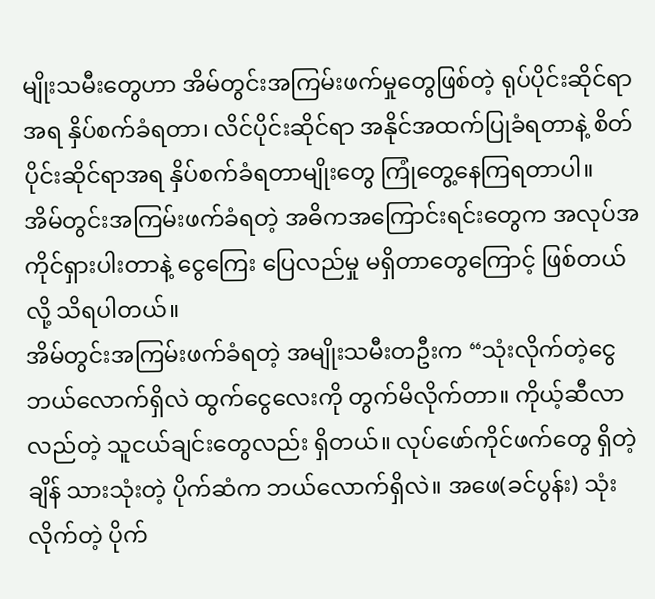မျိုးသမီးတွေဟာ အိမ်တွင်းအကြမ်းဖက်မှုတွေဖြစ်တဲ့ ရုပ်ပိုင်းဆိုင်ရာအရ နှိပ်စက်ခံရတာ၊ လိင်ပိုင်းဆိုင်ရာ အနိုင်အထက်ပြုခံရတာနဲ့ စိတ်ပိုင်းဆိုင်ရာအရ နှိပ်စက်ခံရတာမျိုးတွေ ကြုံတွေ့နေကြရတာပါ။
အိမ်တွင်းအကြမ်းဖက်ခံရတဲ့ အဓိကအကြောင်းရင်းတွေက အလုပ်အကိုင်ရှားပါးတာနဲ့ ငွေကြေး ပြေလည်မှု မရှိတာတွေကြောင့် ဖြစ်တယ်လို့ သိရပါတယ်။
အိမ်တွင်းအကြမ်းဖက်ခံရတဲ့ အမျိုးသမီးတဦးက “သုံးလိုက်တဲ့ငွေ ဘယ်လောက်ရှိလဲ ထွက်ငွေလေးကို တွက်မိလိုက်တာ။ ကိုယ့်ဆီလာလည်တဲ့ သူငယ်ချင်းတွေလည်း ရှိတယ်။ လုပ်ဖော်ကိုင်ဖက်တွေ ရှိတဲ့ချိန် သားသုံးတဲ့ ပိုက်ဆံက ဘယ်လောက်ရှိလဲ။ အဖေ(ခင်ပွန်း) သုံးလိုက်တဲ့ ပိုက်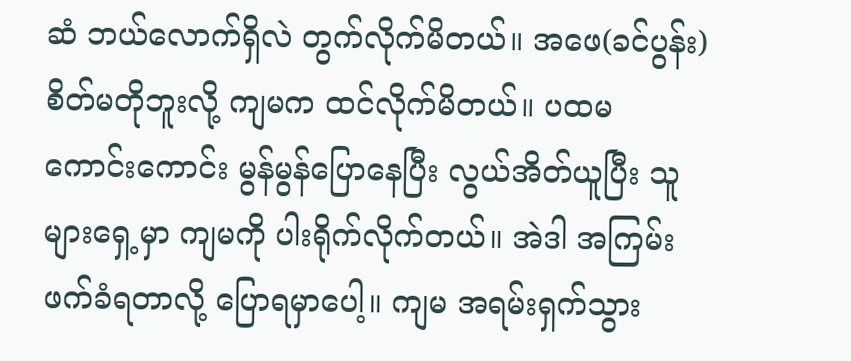ဆံ ဘယ်လောက်ရှိလဲ တွက်လိုက်မိတယ်။ အဖေ(ခင်ပွန်း) စိတ်မတိုဘူးလို့ ကျမက ထင်လိုက်မိတယ်။ ပထမ ကောင်းကောင်း မွန်မွန်ပြောနေပြီး လွယ်အိတ်ယူပြီး သူများရှေ့မှာ ကျမကို ပါးရိုက်လိုက်တယ်။ အဲဒါ အကြမ်းဖက်ခံရတာလို့ ပြောရမှာပေါ့။ ကျမ အရမ်းရှက်သွား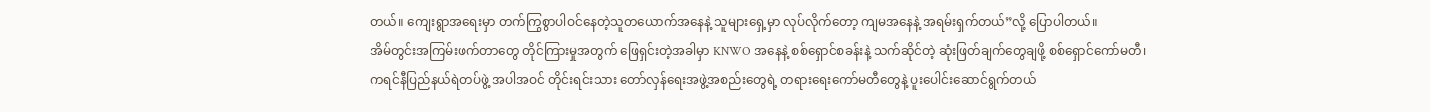တယ်။ ကျေးရွာအရေးမှာ တက်ကြွစွာပါဝင်နေတဲ့သူတယောက်အနေနဲ့ သူများရှေ့မှာ လုပ်လိုက်တော့ ကျမအနေနဲ့ အရမ်းရှက်တယ်”လို့ ပြောပါတယ်။
အိမ်တွင်းအကြမ်းဖက်တာတွေ တိုင်ကြားမှုအတွက် ဖြေရှင်းတဲ့အခါမှာ KNWO အနေနဲ့ စစ်ရှောင်စခန်းနဲ့ သက်ဆိုင်တဲ့ ဆုံးဖြတ်ချက်တွေချဖို့ စစ်ရှောင်ကော်မတီ၊ ကရင်နီပြည်နယ်ရဲတပ်ဖွဲ့ အပါအဝင် တိုင်းရင်းသား တော်လှန်ရေးအဖွဲ့အစည်းတွေရဲ့ တရားရေးကော်မတီတွေနဲ့ ပူးပေါင်းဆောင်ရွက်တယ်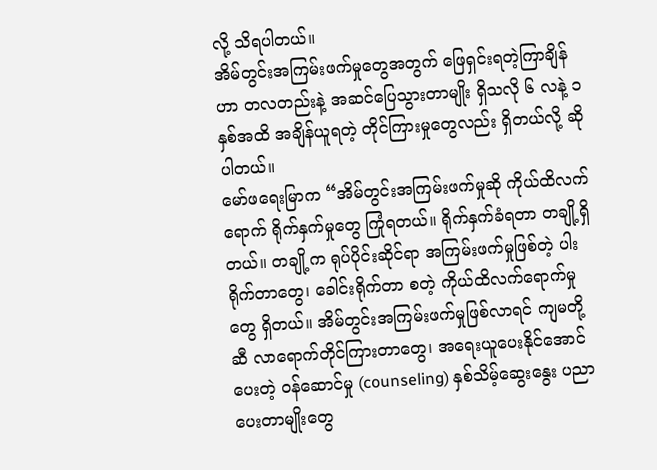လို့ သိရပါတယ်။
အိမ်တွင်းအကြမ်းဖက်မှုတွေအတွက် ဖြေရှင်းရတဲ့ကြာချိန်ဟာ တလတည်းနဲ့ အဆင်ပြေသွားတာမျိုး ရှိသလို ၆ လနဲ့ ၁ နှစ်အထိ အချိန်ယူရတဲ့ တိုင်ကြားမှုတွေလည်း ရှိတယ်လို့ ဆိုပါတယ်။
မော်ဖရေးမြာက “အိမ်တွင်းအကြမ်းဖက်မှုဆို ကိုယ်ထိလက်ရောက် ရိုက်နှက်မှုတွေ ကြုံရတယ်။ ရိုက်နှက်ခံရတာ တချို့ရှိတယ်။ တချို့က ရုပ်ပိုင်းဆိုင်ရာ အကြမ်းဖက်မှုဖြစ်တဲ့ ပါးရိုက်တာတွေ၊ ခေါင်းရိုက်တာ စတဲ့ ကိုယ်ထိလက်ရောက်မှုတွေ ရှိတယ်။ အိမ်တွင်းအကြမ်းဖက်မှုဖြစ်လာရင် ကျမတို့ဆီ လာရောက်တိုင်ကြားတာတွေ၊ အရေးယူပေးနိုင်အောင် ပေးတဲ့ ဝန်ဆောင်မှု (counseling) နှစ်သိမ့်ဆွေးနွေး ပညာပေးတာမျိုးတွေ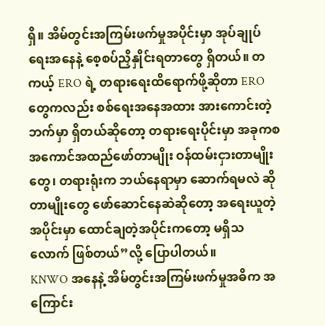ရှိ။ အိမ်တွင်းအကြမ်းဖက်မှုအပိုင်းမှာ အုပ်ချုပ်ရေးအနေနဲ့ စေ့စပ်ညှိနှိုင်းရတာတွေ ရှိတယ်။ တကယ့် ERO ရဲ့ တရားရေးထိရောက်ဖို့ဆိုတာ ERO တွေကလည်း စစ်ရေးအနေအထား အားကောင်းတဲ့ဘက်မှာ ရှိတယ်ဆိုတော့ တရားရေးပိုင်းမှာ အခုကစ အကောင်အထည်ဖော်တာမျိုး ဝန်ထမ်းငှားတာမျိုးတွေ၊ တရားရုံးက ဘယ်နေရာမှာ ဆောက်ရမလဲ ဆိုတာမျိုးတွေ ဖော်ဆောင်နေဆဲဆိုတော့ အရေးယူတဲ့အပိုင်းမှာ ထောင်ချတဲ့အပိုင်းကတော့ မရှိသလောက် ဖြစ်တယ်”လို့ ပြောပါတယ်။
KNWO အနေနဲ့ အိမ်တွင်းအကြမ်းဖက်မှုအဓိက အကြောင်း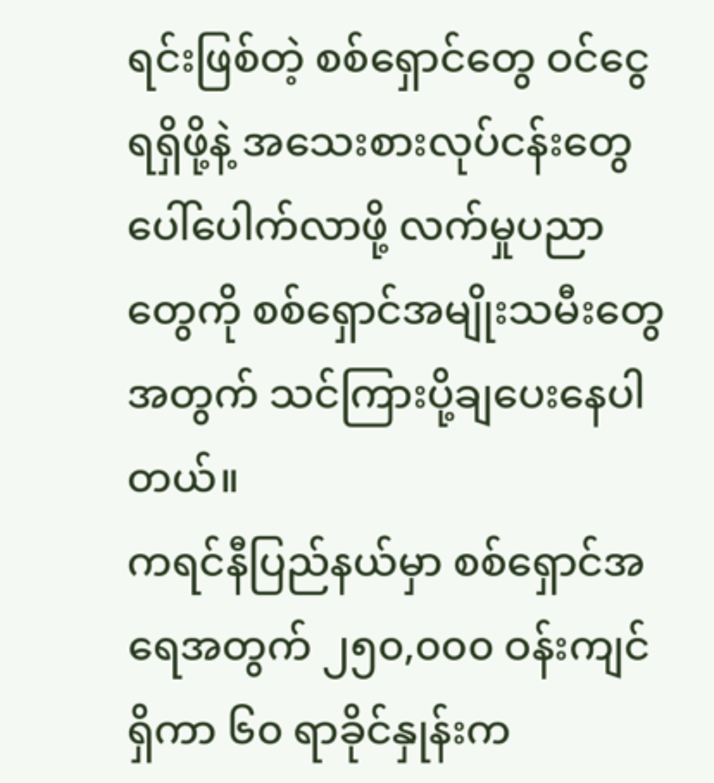ရင်းဖြစ်တဲ့ စစ်ရှောင်တွေ ဝင်ငွေရရှိဖို့နဲ့ အသေးစားလုပ်ငန်းတွေ ပေါ်ပေါက်လာဖို့ လက်မှုပညာတွေကို စစ်ရှောင်အမျိုးသမီးတွေအတွက် သင်ကြားပို့ချပေးနေပါတယ်။
ကရင်နီပြည်နယ်မှာ စစ်ရှောင်အရေအတွက် ၂၅၀,၀၀၀ ဝန်းကျင် ရှိကာ ၆၀ ရာခိုင်နှုန်းက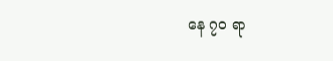နေ ၇၀ ရာ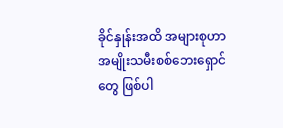ခိုင်နှုန်းအထိ အများစုဟာ အမျိုးသမီးစစ်ဘေးရှောင်တွေ ဖြစ်ပါ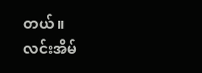တယ်။
လင်းအိမ်